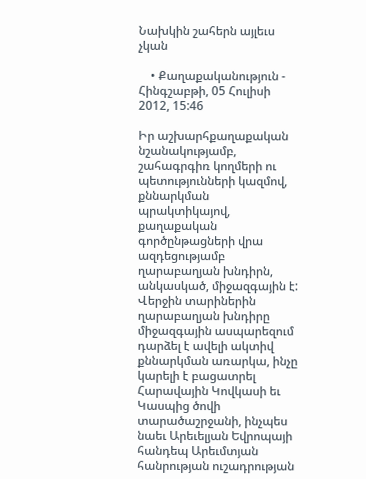Նախկին շահերն այլեւս չկան

    • Քաղաքականություն - Հինգշաբթի, 05 Հուլիսի 2012, 15:46

Իր աշխարհքաղաքական նշանակությամբ, շահագրգիռ կողմերի ու պետությունների կազմով, քննարկման պրակտիկայով, քաղաքական գործընթացների վրա ազդեցությամբ ղարաբաղյան խնդիրն, անկասկած, միջազգային է: Վերջին տարիներին ղարաբաղյան խնդիրը միջազգային ասպարեզում դարձել է ավելի ակտիվ քննարկման առարկա, ինչը կարելի է բացատրել Հարավային Կովկասի եւ Կասպից ծովի տարածաշրջանի, ինչպես նաեւ Արեւելյան Եվրոպայի հանդեպ Արեւմտյան հանրության ուշադրության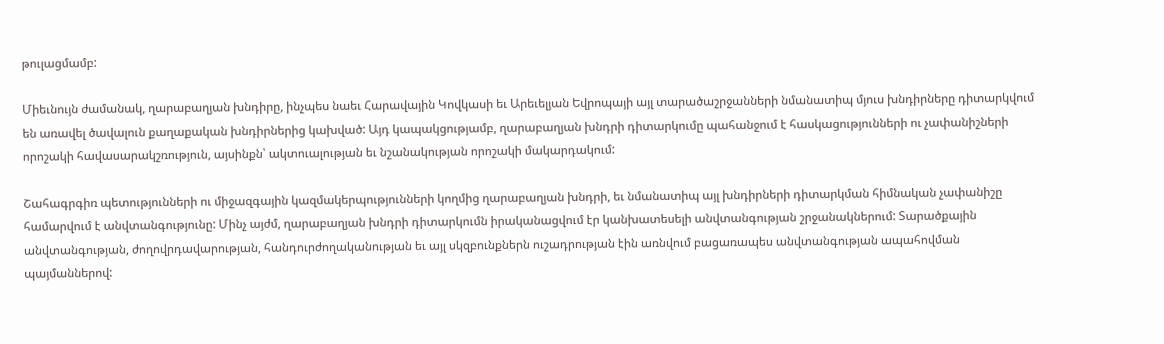թուլացմամբ:

Միեւնույն ժամանակ, ղարաբաղյան խնդիրը, ինչպես նաեւ Հարավային Կովկասի եւ Արեւելյան Եվրոպայի այլ տարածաշրջանների նմանատիպ մյուս խնդիրները դիտարկվում են առավել ծավալուն քաղաքական խնդիրներից կախված: Այդ կապակցությամբ, ղարաբաղյան խնդրի դիտարկումը պահանջում է հասկացությունների ու չափանիշների որոշակի հավասարակշռություն, այսինքն՝ ակտուալության եւ նշանակության որոշակի մակարդակում:

Շահագրգիռ պետությունների ու միջազգային կազմակերպությունների կողմից ղարաբաղյան խնդրի, եւ նմանատիպ այլ խնդիրների դիտարկման հիմնական չափանիշը համարվում է անվտանգությունը: Մինչ այժմ, ղարաբաղյան խնդրի դիտարկումն իրականացվում էր կանխատեսելի անվտանգության շրջանակներում: Տարածքային անվտանգության, ժողովրդավարության, հանդուրժողականության եւ այլ սկզբունքներն ուշադրության էին առնվում բացառապես անվտանգության ապահովման պայմաններով: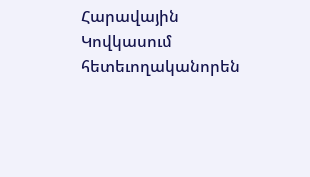Հարավային Կովկասում հետեւողականորեն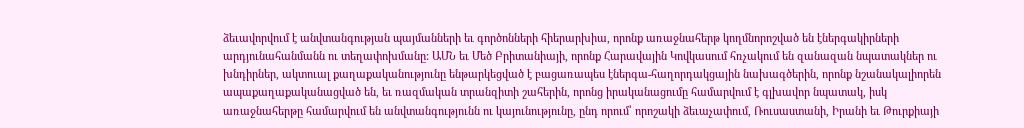ձեւավորվում է անվտանգության պայմանների եւ գործոնների հիերարխիա, որոնք առաջնահերթ կողմնորոշված են էներգակիրների արդյունահանմանն ու տեղափոխմանը: ԱՄՆ եւ Մեծ Բրիտանիայի, որոնք Հարավային Կովկասում հռչակում են զանազան նպատակներ ու խնդիրներ, ակտուալ քաղաքականությունը ենթարկեցված է բացառապես էներգա-հաղորդակցային նախագծերին, որոնք նշանակալիորեն ապաքաղաքականացված են, եւ ռազմական տրանզիտի շահերին, որոնց իրականացումը համարվում է գլխավոր նպատակ, իսկ առաջնահերթը համարվում են անվտանգությունն ու կայունությունը, ընդ որում՝ որոշակի ձեւաչափում, Ռուսաստանի, Իրանի եւ Թուրքիայի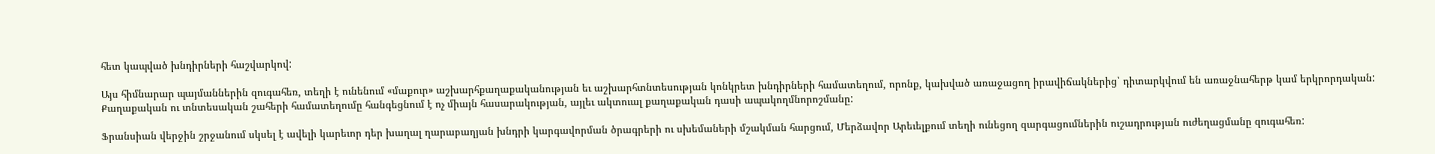հետ կապված խնդիրների հաշվարկով:

Այս հիմնարար պայմաններին զուգահեռ, տեղի է ունենում «մաքուր» աշխարհքաղաքականության եւ աշխարհտնտեսության կոնկրետ խնդիրների համատեղում, որոնք, կախված առաջացող իրավիճակներից՝ դիտարկվում են առաջնահերթ կամ երկրորդական: Քաղաքական ու տնտեսական շահերի համատեղումը հանգեցնում է ոչ միայն հասարակության, այլեւ ակտուալ քաղաքական դասի ապակողմնորոշմանը:

Ֆրանսիան վերջին շրջանում սկսել է ավելի կարեւոր դեր խաղալ ղարաբաղյան խնդրի կարգավորման ծրագրերի ու սխեմաների մշակման հարցում, Մերձավոր Արեւելքում տեղի ունեցող զարգացումներին ուշադրության ուժեղացմանը զուգահեռ: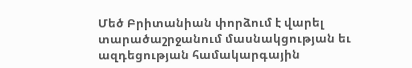Մեծ Բրիտանիան փորձում է վարել տարածաշրջանում մասնակցության եւ ազդեցության համակարգային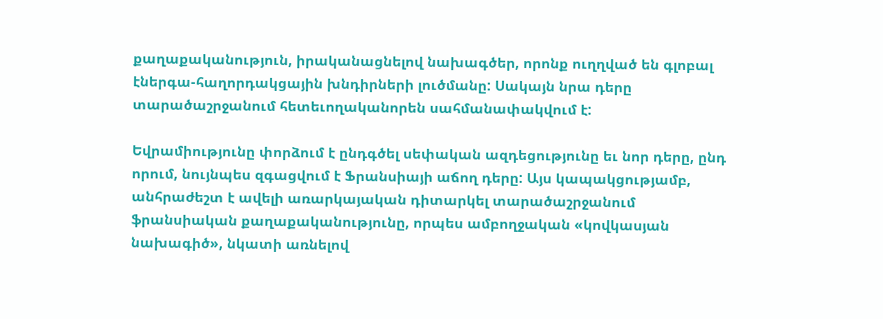քաղաքականություն, իրականացնելով նախագծեր, որոնք ուղղված են գլոբալ էներգա-հաղորդակցային խնդիրների լուծմանը: Սակայն նրա դերը տարածաշրջանում հետեւողականորեն սահմանափակվում է:

Եվրամիությունը փորձում է ընդգծել սեփական ազդեցությունը եւ նոր դերը, ընդ որում, նույնպես զգացվում է Ֆրանսիայի աճող դերը: Այս կապակցությամբ, անհրաժեշտ է ավելի առարկայական դիտարկել տարածաշրջանում ֆրանսիական քաղաքականությունը, որպես ամբողջական «կովկասյան նախագիծ», նկատի առնելով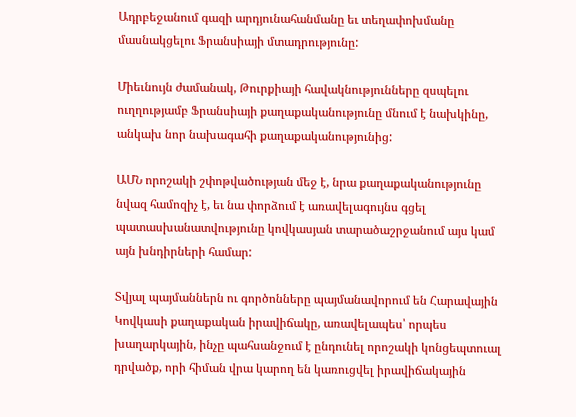Ադրբեջանում գազի արդյունահանմանը եւ տեղափոխմանը մասնակցելու Ֆրանսիայի մտադրությունը:

Միեւնույն ժամանակ, Թուրքիայի հավակնությունները զսպելու ուղղությամբ Ֆրանսիայի քաղաքականությունը մնում է նախկինը, անկախ նոր նախագահի քաղաքականությունից:

ԱՄՆ որոշակի շփոթվածության մեջ է, նրա քաղաքականությունը նվազ համոզիչ է, եւ նա փորձում է առավելագույնս գցել պատասխանատվությունը կովկասյան տարածաշրջանում այս կամ այն խնդիրների համար:

Տվյալ պայմաններն ու գործոնները պայմանավորում են Հարավային Կովկասի քաղաքական իրավիճակը, առավելապես՝ որպես խաղարկային, ինչը պահսանջում է ընդունել որոշակի կոնցեպտուալ դրվածք, որի հիման վրա կարող են կառուցվել իրավիճակային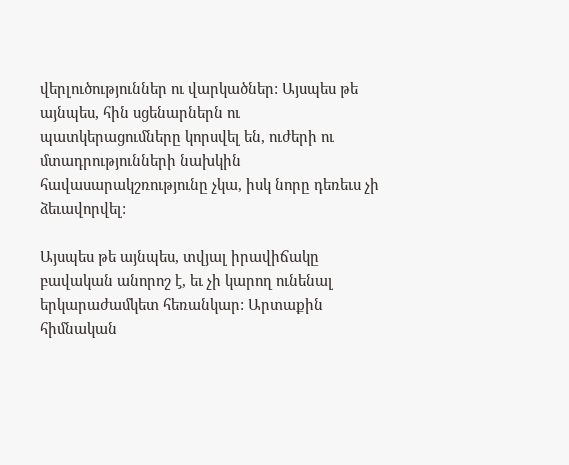վերլուծություններ ու վարկածներ: Այսպես թե այնպես, հին սցենարներն ու պատկերացումները կորսվել են, ուժերի ու մտադրությունների նախկին հավասարակշռությունը չկա, իսկ նորը դեռեւս չի ձեւավորվել:

Այսպես թե այնպես, տվյալ իրավիճակը բավական անորոշ է, եւ չի կարող ունենալ երկարաժամկետ հեռանկար: Արտաքին հիմնական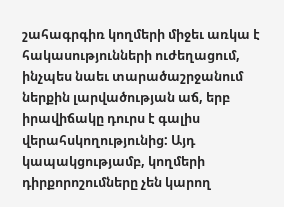շահագրգիռ կողմերի միջեւ առկա է հակասությունների ուժեղացում, ինչպես նաեւ տարածաշրջանում ներքին լարվածության աճ, երբ իրավիճակը դուրս է գալիս վերահսկողությունից: Այդ կապակցությամբ, կողմերի դիրքորոշումները չեն կարող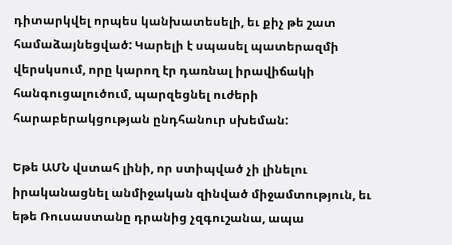դիտարկվել որպես կանխատեսելի, եւ քիչ թե շատ համաձայնեցված: Կարելի է սպասել պատերազմի վերսկսում, որը կարող էր դառնալ իրավիճակի հանգուցալուծում, պարզեցնել ուժերի հարաբերակցության ընդհանուր սխեման:

Եթե ԱՄՆ վստահ լինի, որ ստիպված չի լինելու իրականացնել անմիջական զինված միջամտություն, եւ եթե Ռուսաստանը դրանից չզգուշանա, ապա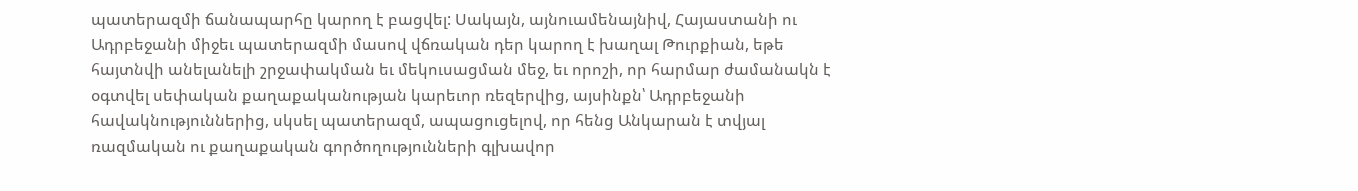պատերազմի ճանապարհը կարող է բացվել: Սակայն, այնուամենայնիվ, Հայաստանի ու Ադրբեջանի միջեւ պատերազմի մասով վճռական դեր կարող է խաղալ Թուրքիան, եթե հայտնվի անելանելի շրջափակման եւ մեկուսացման մեջ, եւ որոշի, որ հարմար ժամանակն է օգտվել սեփական քաղաքականության կարեւոր ռեզերվից, այսինքն՝ Ադրբեջանի հավակնություններից, սկսել պատերազմ, ապացուցելով, որ հենց Անկարան է տվյալ ռազմական ու քաղաքական գործողությունների գլխավոր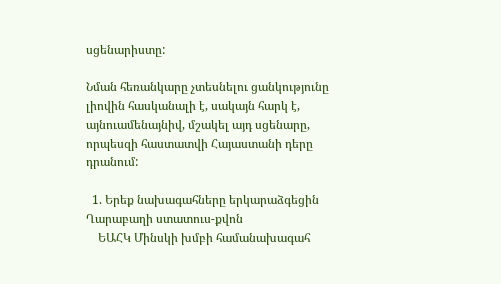սցենարիստը:

Նման հեռանկարը չտեսնելու ցանկությունը լիովին հասկանալի է, սակայն հարկ է, այնուամենայնիվ, մշակել այդ սցենարը, որպեսզի հաստատվի Հայաստանի դերը դրանում:

  1. Երեք նախագահները երկարաձգեցին Ղարաբաղի ստատուս-քվոն
    ԵԱՀԿ Մինսկի խմբի համանախագահ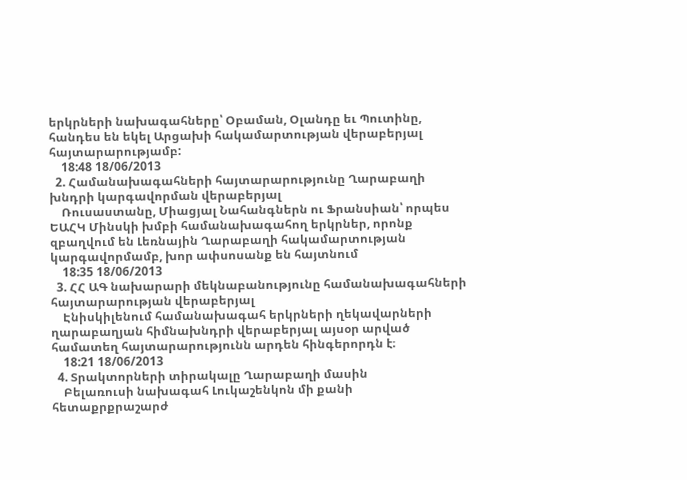երկրների նախագահները՝ Օբաման, Օլանդը եւ Պուտինը, հանդես են եկել Արցախի հակամարտության վերաբերյալ հայտարարությամբ:
    18:48 18/06/2013
  2. Համանախագահների հայտարարությունը Ղարաբաղի խնդրի կարգավորման վերաբերյալ
    Ռուսաստանը, Միացյալ Նահանգներն ու Ֆրանսիան՝ որպես ԵԱՀԿ Մինսկի խմբի համանախագահող երկրներ, որոնք զբաղվում են Լեռնային Ղարաբաղի հակամարտության կարգավորմամբ, խոր ափսոսանք են հայտնում
    18:35 18/06/2013
  3. ՀՀ ԱԳ նախարարի մեկնաբանությունը համանախագահների հայտարարության վերաբերյալ
    Էնիսկիլենում համանախագահ երկրների ղեկավարների ղարաբաղյան հիմնախնդրի վերաբերյալ այսօր արված համատեղ հայտարարությունն արդեն հինգերորդն է։
    18:21 18/06/2013
  4. Տրակտորների տիրակալը Ղարաբաղի մասին
    Բելառուսի նախագահ Լուկաշենկոն մի քանի հետաքրքրաշարժ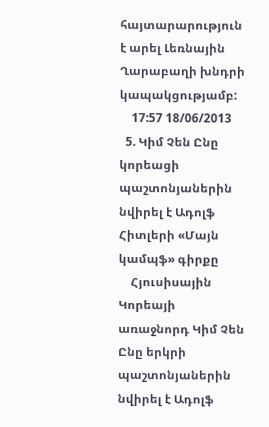հայտարարություն է արել Լեռնային Ղարաբաղի խնդրի կապակցությամբ:
    17:57 18/06/2013
  5. Կիմ Չեն Ընը կորեացի պաշտոնյաներին նվիրել է Ադոլֆ Հիտլերի «Մայն կամպֆ» գիրքը
    Հյուսիսային Կորեայի առաջնորդ Կիմ Չեն Ընը երկրի պաշտոնյաներին նվիրել է Ադոլֆ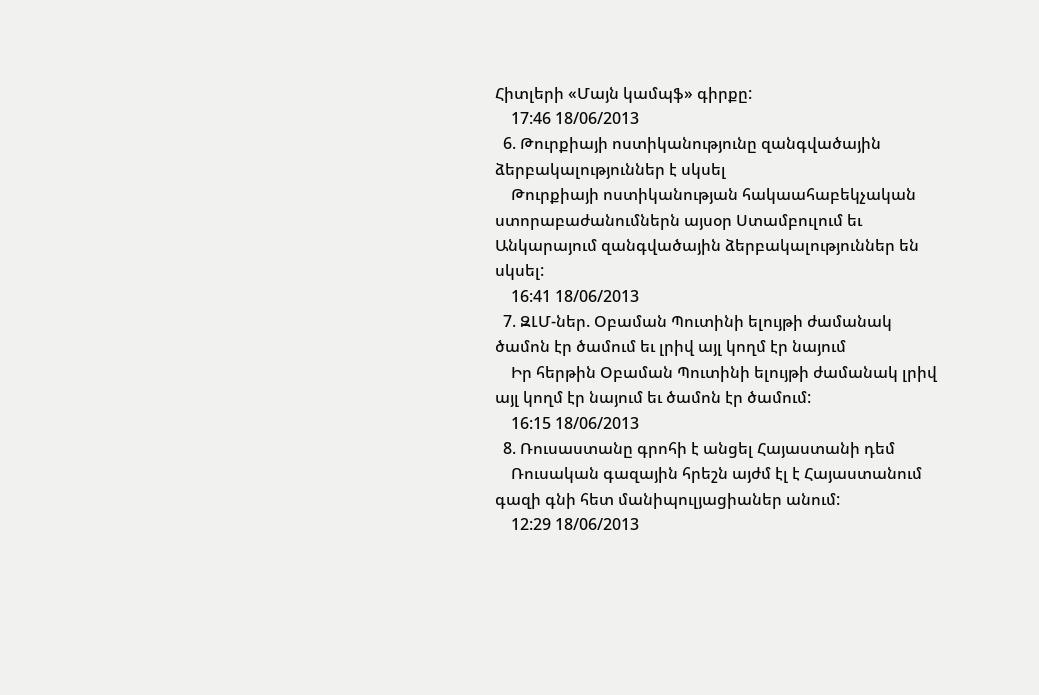Հիտլերի «Մայն կամպֆ» գիրքը:
    17:46 18/06/2013
  6. Թուրքիայի ոստիկանությունը զանգվածային ձերբակալություններ է սկսել
    Թուրքիայի ոստիկանության հակաահաբեկչական ստորաբաժանումներն այսօր Ստամբուլում եւ Անկարայում զանգվածային ձերբակալություններ են սկսել:
    16:41 18/06/2013
  7. ԶԼՄ-ներ. Օբաման Պուտինի ելույթի ժամանակ ծամոն էր ծամում եւ լրիվ այլ կողմ էր նայում
    Իր հերթին Օբաման Պուտինի ելույթի ժամանակ լրիվ այլ կողմ էր նայում եւ ծամոն էր ծամում:
    16:15 18/06/2013
  8. Ռուսաստանը գրոհի է անցել Հայաստանի դեմ
    Ռուսական գազային հրեշն այժմ էլ է Հայաստանում գազի գնի հետ մանիպուլյացիաներ անում:
    12:29 18/06/2013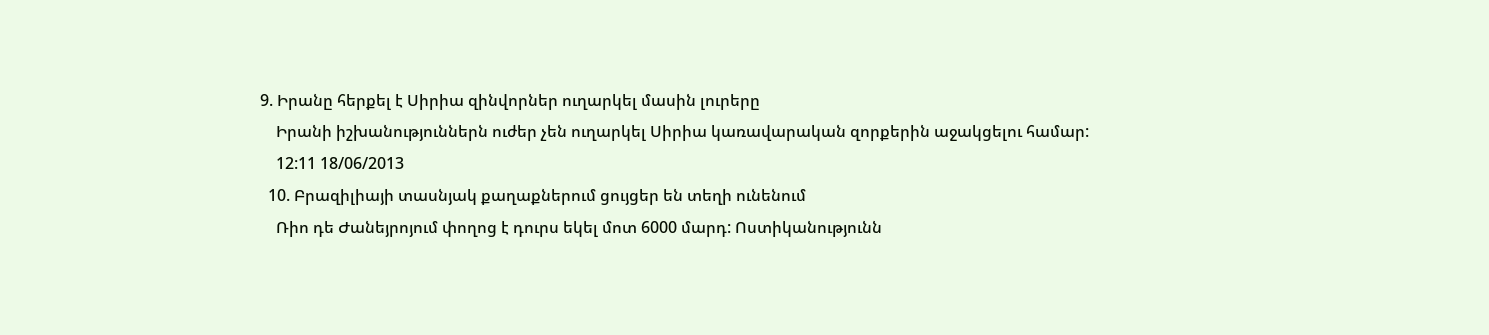9. Իրանը հերքել է Սիրիա զինվորներ ուղարկել մասին լուրերը
    Իրանի իշխանություններն ուժեր չեն ուղարկել Սիրիա կառավարական զորքերին աջակցելու համար:
    12:11 18/06/2013
  10. Բրազիլիայի տասնյակ քաղաքներում ցույցեր են տեղի ունենում
    Ռիո դե Ժանեյրոյում փողոց է դուրս եկել մոտ 6000 մարդ: Ոստիկանությունն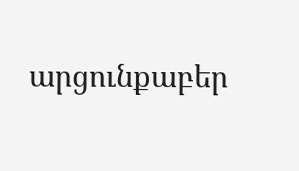արցունքաբեր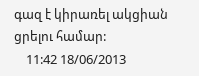գազ է կիրառել ակցիան ցրելու համար:
    11:42 18/06/2013